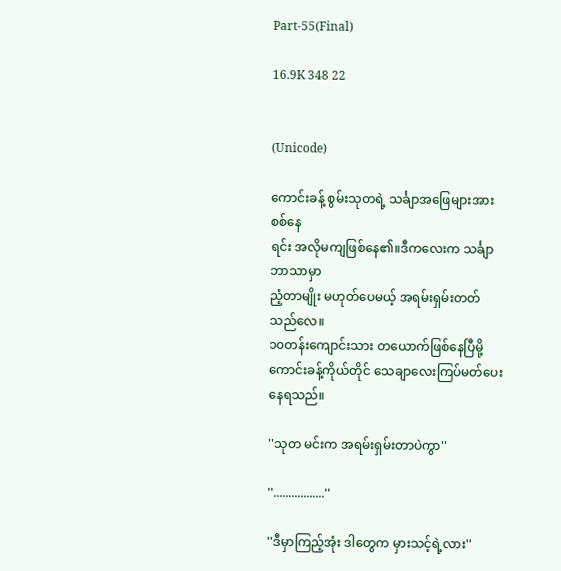Part-55(Final)

16.9K 348 22


(Unicode)

ကောင်းခန့် စွမ်းသုတရဲ့ သင်္ချာအဖြေများအား စစ်နေ
ရင်း အလိုမကျဖြစ်နေ၏။ဒီကလေးက သင်္ချာဘာသာမှာ
ညံ့တာမျိုး မဟုတ်ပေမယ့် အရမ်းရှမ်းတတ်သည်လေ။
၁၀တန်းကျောင်းသား တယောက်ဖြစ်နေပြီမို့ ကောင်းခန့်ကိုယ်တိုင် သေချာလေးကြပ်မတ်ပေးနေရသည်။

''သုတ မင်းက အရမ်းရှမ်းတာပဲကွာ''

''.................''

''ဒီမှာကြည့်အုံး ဒါတွေက မှားသင့်ရဲ့လား''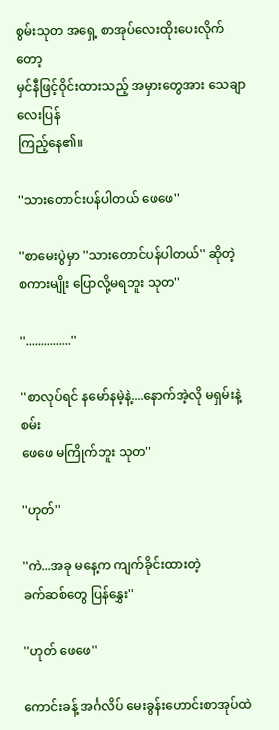စွမ်းသုတ အရှေ့ စာအုပ်လေးထိုးပေးလိုက်တော့
မှင်နီဖြင့်ဝိုင်းထားသည့် အမှားတွေအား သေချာလေးပြန်
ကြည့်နေ၏။

''သားတောင်းပန်ပါတယ် ဖေဖေ''

''စာမေးပွဲမှာ ''သားတောင်ပန်ပါတယ်'' ဆိုတဲ့
စကားမျိုး ပြောလို့မရဘူး သုတ''

''...............''

''စာလုပ်ရင် နမော်နမဲ့နဲ့....နောက်အဲ့လို မရှမ်းနဲ့စမ်း
ဖေဖေ မကြိုက်ဘူး သုတ''

''ဟုတ်''

''ကဲ...အခု မနေ့က ကျက်ခိုင်းထားတဲ့
ခက်ဆစ်တွေ ပြန်နွှေး''

''ဟုတ် ဖေဖေ''

ကောင်းခန့် အင်္ဂလိပ် မေးခွန်းဟောင်းစာအုပ်ထဲ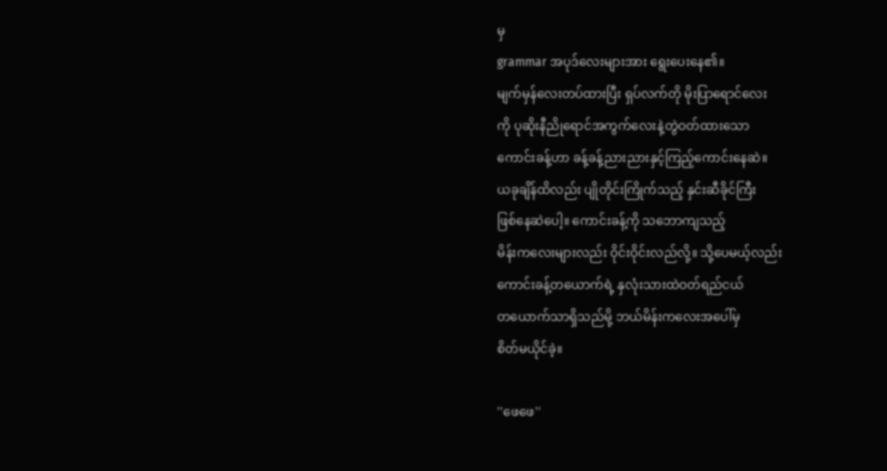မှ
grammar အပုဒ်လေးများအား ရွေးပေးနေ၏။
မျက်မှန်လေးတပ်ထားပြီး ရှပ်လက်တို မိုးပြာရောင်လေး
ကို ပုဆိုးနီညိုရောင်အကွက်လေးနဲ့တွဲဝတ်ထားသော
ကောင်းခန့်ဟာ ခန့်ခန့်ညားညားနှင့်ကြည့်ကောင်းနေဆဲ။
ယခုချိန်ထိလည်း ပျိုတိုင်းကြိုက်သည့် နှင်းဆီခိုင်ကြီး
ဖြစ်နေဆဲပေါ့။ ကောင်းခန့်ကို သဘောကျသည့်
မိန်းကလေးများလည်း ဝိုင်းဝိုင်းလည်လို့။ သို့ပေမယ့်လည်း
ကောင်းခန့်တယောက်ရဲ့ နှလုံးသားထဲဝတ်ရည်ငယ်
တယောက်သာရှိသည်မို့ ဘယ်မိန်းကလေးအပေါ်မှ
စိတ်မယိုင်ခဲ့။

''ဖေဖေ''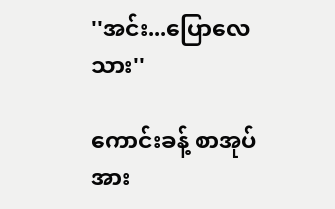''အင်း...ပြောလေ သား''

ကောင်းခန့် စာအုပ်အား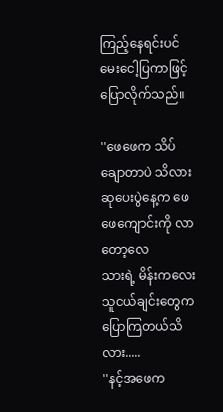ကြည့်နေရင်းပင် မေးငေါ့ပြကာဖြင့်
ပြောလိုက်သည်။

''ဖေဖေက သိပ်ချောတာပဲ သိလား
ဆုပေးပွဲနေ့က ဖေဖေကျောင်းကို လာတော့လေ
သားရဲ့ မိန်းကလေးသူငယ်ချင်းတွေက
ပြောကြတယ်သိလား.....
''နင့်အဖေက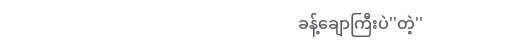ခန့်ချောကြီးပဲ''တဲ့''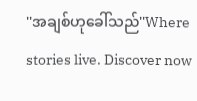''အချစ်ဟုခေါ်သည်''Where stories live. Discover now